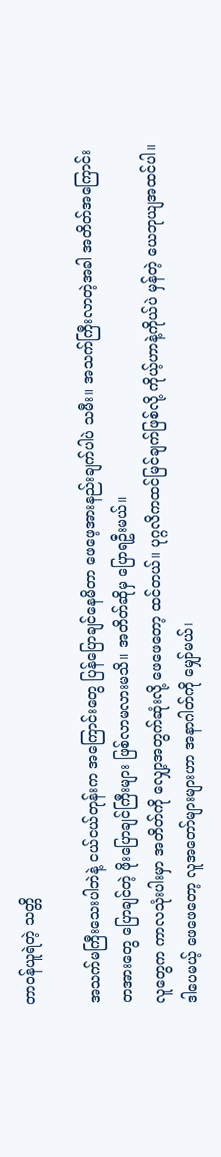တာဝန်ယူရဲတဲ့ သတ္တိ

အသက်မကြီးသေးပါဘဲနဲ့ ငယ်ငယ်တုန်းက အကြောင်းတွေ ပြန်ပြောချင်နေမိတာ ဖေဖေ့အားနည်းချက်ပါပဲ သမီး။ အသက်ကြီးလာတဲ့အခါ အတိတ်အကြောင်း တအားတွေ ပြောချင်တဲ့ ဖိုးပြောချင်ကြီးများ ဖြစ်လာမလားမသိ။ အတိတ်ဆိုမှ ပြောရဦးမယ်။
လူတွေက ကာလသုံးပါးမှာ အတိတ်ကို လျှော့အတွက်ဆုံးလို့ ဖေဖေတော့ ထင်တယ်။ ပုဂ္ဂလိကထင်မြင်ချက်ဖြစ်လို့ ကိုယ့်ဟာနဲ့ကိုယ်ပဲ မှန်တဲ့ ယေဘုယျအထင်ပါ။ ဒါပေမယ့် ဖေဖေတော့ လူအတော်များများဟာ အနာဂါတ်ကို မျှော်မယ်၊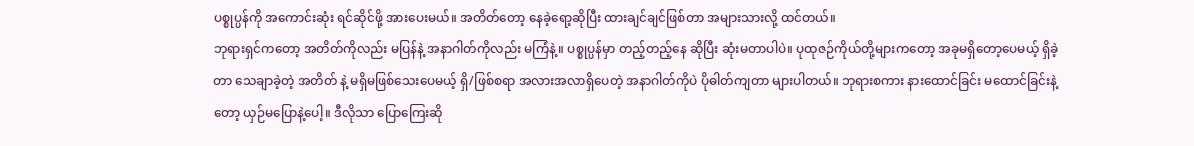ပစ္စုပ္ပန်ကို အကောင်းဆုံး ရင်ဆိုင်ဖို့ အားပေးမယ်။ အတိတ်တော့ နေခဲ့ရော့ဆိုပြီး ထားချင်ချင်ဖြစ်တာ အများသားလို့ ထင်တယ်။
ဘုရားရှင်ကတော့ အတိတ်ကိုလည်း မပြန်နဲ့ အနာဂါတ်ကိုလည်း မကြံနဲ့။ ပစ္စုပ္ပန်မှာ တည့်တည့်နေ ဆိုပြီး ဆုံးမတာပါပဲ။ ပုထုဇဉ်ကိုယ်တို့များကတော့ အခုမရှိတော့ပေမယ့် ရှိခဲ့တာ သေချာခဲ့တဲ့ အတိတ် နဲ့ မရှိမဖြစ်သေးပေမယ့် ရှိ/ဖြစ်စရာ အလားအလာရှိပေတဲ့ အနာဂါတ်ကိုပဲ ပိုဓါတ်ကျတာ များပါတယ်။ ဘုရားစကား နားထောင်ခြင်း မထောင်ခြင်းနဲ့တော့ ယှဉ်မပြောနဲ့ပေါ့။ ဒီလိုသာ ပြောကြေးဆို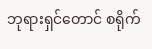ဘုရားရှင်တောင် စရိုက်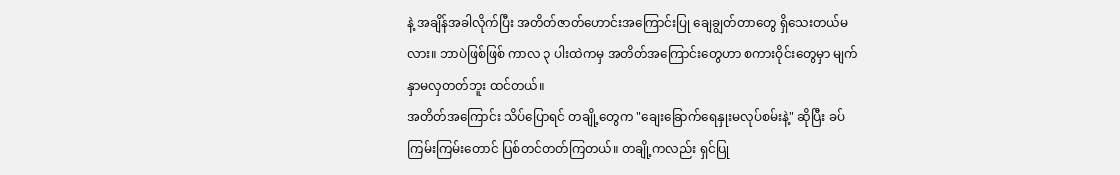နဲ့ အချိန်အခါလိုက်ပြီး အတိတ်ဇာတ်ဟောင်းအကြောင်းပြု ချေချွတ်တာတွေ ရှိသေးတယ်မလား။ ဘာပဲဖြစ်ဖြစ် ကာလ ၃ ပါးထဲကမှ အတိတ်အကြောင်းတွေဟာ စကားဝိုင်းတွေမှာ မျက်နှာမလှတတ်ဘူး ထင်တယ်။
အတိတ်အကြောင်း သိပ်ပြောရင် တချို့တွေက "ချေးခြောက်ရေနှုးမလုပ်စမ်းနဲ့" ဆိုပြီး ခပ်ကြမ်းကြမ်းတောင် ပြစ်တင်တတ်ကြတယ်။ တချို့ကလည်း ရှင်ပြု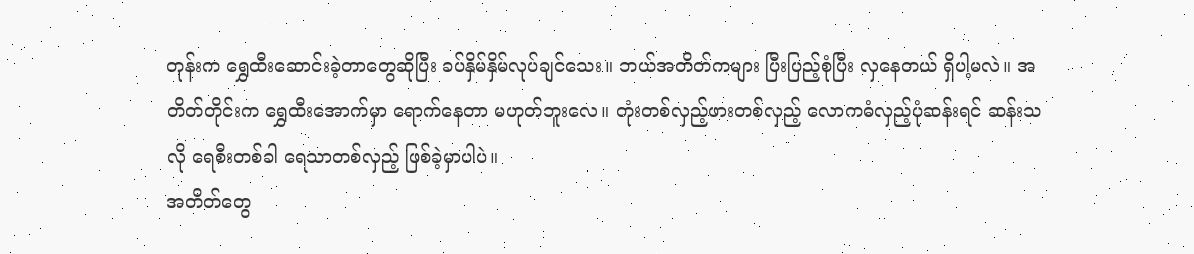တုန်းက ရွှေထီးဆောင်းခဲ့တာတွေဆိုပြီး ခပ်နှိမ်နှိမ်လုပ်ချင်သေး။ ဘယ်အတိတ်ကများ ပြီးပြည့်စုံပြီး လှနေတယ် ရှိပါ့မလဲ။ အတိတ်တိုင်းက ရွှေထီးအောက်မှာ ရောက်နေတာ မဟုတ်ဘူးလေ။ တုံးတစ်လှည့်ဖားတစ်လှည့် လောကဓံလှည့်ပုံဆန်းရင် ဆန်းသလို ရေစီးတစ်ခါ ရေသာတစ်လှည့် ဖြစ်ခဲ့မှာပါပဲ။
အတိတ်တွေ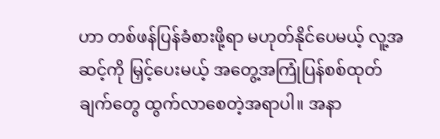ဟာ တစ်ဖန်ပြန်ခံစားဖို့ရာ မဟုတ်နိုင်ပေမယ့် လူ့အဆင့်ကို မြှင့်ပေးမယ့် အတွေ့အကြုံပြန်စစ်ထုတ်ချက်တွေ ထွက်လာစေတဲ့အရာပါ။ အနာ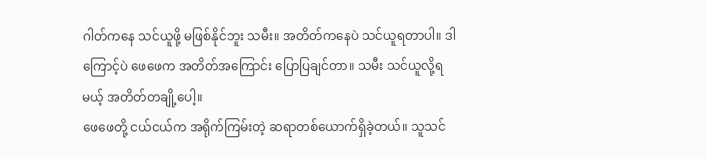ဂါတ်ကနေ သင်ယူဖို့ မဖြစ်နိုင်ဘူး သမီး။ အတိတ်ကနေပဲ သင်ယူရတာပါ။ ဒါကြောင့်ပဲ ဖေဖေက အတိတ်အကြောင်း ပြောပြချင်တာ။ သမီး သင်ယူလို့ရမယ့် အတိတ်တချို့ပေါ့။
ဖေဖေတို့ ငယ်ငယ်က အရိုက်ကြမ်းတဲ့ ဆရာတစ်ယောက်ရှိခဲ့တယ်။ သူသင်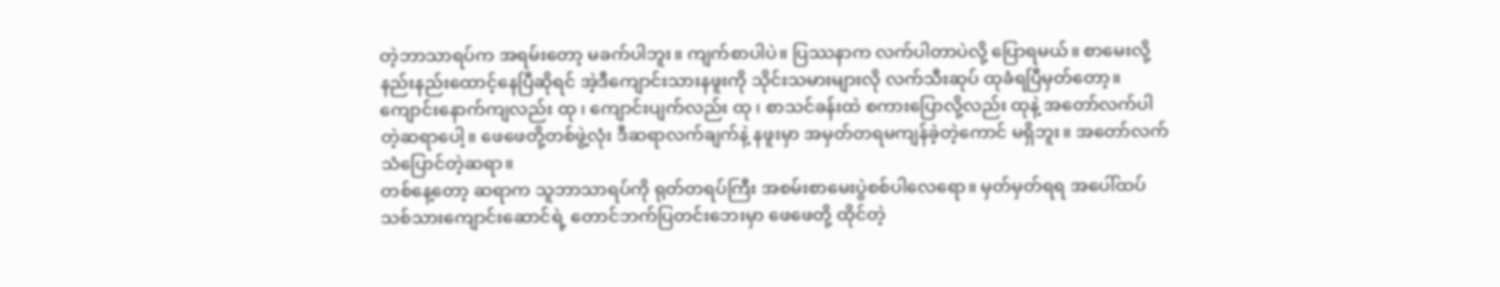တဲ့ဘာသာရပ်က အရမ်းတော့ မခက်ပါဘူး။ ကျက်စာပါပဲ။ ပြဿနာက လက်ပါတာပဲလို့ ပြောရမယ်။ စာမေးလို့ နည်းနည်းထောင့်နေပြီဆိုရင် အဲ့ဒီကျောင်းသားနဖူးကို သိုင်းသမားများလို လက်သီးဆုပ် ထုခံရပြီမှတ်တော့။ ကျောင်းနောက်ကျလည်း ထု ၊ ကျောင်းပျက်လည်း ထု ၊ စာသင်ခန်းထဲ စကားပြောလို့လည်း ထုနဲ့ အတော်လက်ပါတဲ့ဆရာပေါ့။ ဖေဖေတို့တစ်ဖွဲ့လုံး ဒီဆရာလက်ချက်နဲ့ နဖူးမှာ အမှတ်တရမကျန်ခဲ့တဲ့ကောင် မရှိဘူး။ အတော်လက်သံပြောင်တဲ့ဆရာ။
တစ်နေ့တော့ ဆရာက သူဘာသာရပ်ကို ရုတ်တရပ်ကြီး အစမ်းစာမေးပွဲစစ်ပါလေရော။ မှတ်မှတ်ရရ အပေါ်ထပ် သစ်သားကျောင်းဆောင်ရဲ့ တောင်ဘက်ပြတင်းဘေးမှာ ဖေဖေတို့ ထိုင်တဲ့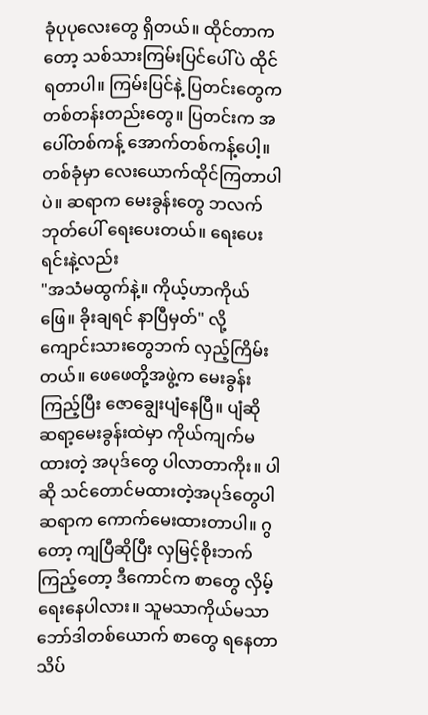ခုံပုပုလေးတွေ ရှိတယ်။ ထိုင်တာကတော့ သစ်သားကြမ်းပြင်ပေါ်ပဲ ထိုင်ရတာပါ။ ကြမ်းပြင်နဲ့ ပြတင်းတွေက တစ်တန်းတည်းတွေ။ ပြတင်းက အပေါ်တစ်ကန့် အောက်တစ်ကန့်ပေါ့။ တစ်ခုံမှာ လေးယောက်ထိုင်ကြတာပါပဲ။ ဆရာက မေးခွန်းတွေ ဘလက်ဘုတ်ပေါ် ရေးပေးတယ်။ ရေးပေးရင်းနဲ့လည်း
"အသံမထွက်နဲ့။ ကိုယ့်ဟာကိုယ်ဖြေ။ ခိုးချရင် နာပြီမှတ်" လို့ ကျောင်းသားတွေဘက် လှည့်ကြိမ်းတယ်။ ဖေဖေတို့အဖွဲ့က မေးခွန်းကြည့်ပြီး ဇောချွေးပျံနေပြီ။ ပျံဆို ဆရာ့မေးခွန်းထဲမှာ ကိုယ်ကျက်မထားတဲ့ အပုဒ်တွေ ပါလာတာကိုး။ ပါဆို သင်တောင်မထားတဲ့အပုဒ်တွေပါ ဆရာက ကောက်မေးထားတာပါ။ ဂွတော့ ကျပြီဆိုပြီး လှမြင့်စိုးဘက်ကြည့်တော့ ဒီကောင်က စာတွေ လှိမ့်ရေးနေပါလား။ သူမသာကိုယ်မသာ ဘော်ဒါတစ်ယောက် စာတွေ ရနေတာ သိပ်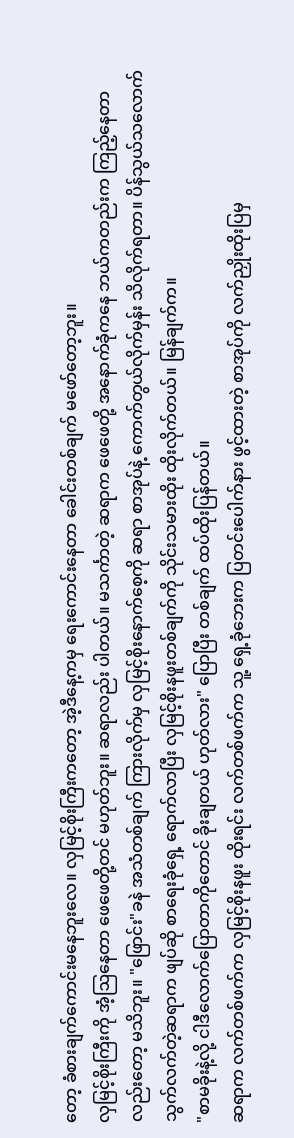တော့ ခံစားချက်ကောင်းမနေဘူးလေ။ လှမြင့်စိုးကြီးကတော့ အဲ့ဒီနေ့ကမှ ရေးကောင်းနေတာ ခေါင်းတစ်ချက် မဖော်တော့ဘူး။
လှမြင့်စိုးကြီးကို အံ့ဩနေတာ ဖေဖေတို့တင် မဟုတ်ဘူး။ ဆရာလည်း ပါတယ်။ မသင်္ကာတဲ့ ဆရာက ဖေဖေတို့ အနောက်ခုံကနေ ဘယ်ကတည်းက ကြည့်နေတာလည်းတော့ မသိဘူး။ "ဖြောင်း"ခနဲ အသံတစ်ချက် ကြားလိုက်မှ လှမြင့်စိုးနောက်စေ့ကို ဆရာ စာအုပ်နဲ့ ကောက်တွယ်လိုက်မှန်း သိလိုက်ရတာ။ ပိန်သွယ်သလောက် သွက်လက်တဲ့ဆရာက ဖျပ်ဆို စာရေးခုံရှေ့ ရောက်လာပြီး လှမြင့်စိုးနဖူးတစ်ချက်ကို သိုင်းသမားထိုး ထိုးလိုက်တယ်။ မြန်ချက်က။
"စာမခိုးနဲ့လို့ ငါဒီလောက်ပြောတာကိုတောင် ခိုးချတယ် ဟုတ်လား" ပြောပြီး တစ်ချက် ထပ်ထိုးပြန်တယ်။
ဆရာက လက်တစ်ဖက်က လှမြင့်စိုးနဖူး ထိုးရင်း လက်တစ်ဖက်က သူ့ ရှေ့ခုံဘေးက ပြတင်းပေါက်နား ဖွင့်ထားတဲ့ စာအုပ်ကို လက်ညှိုးထိုးပြမှ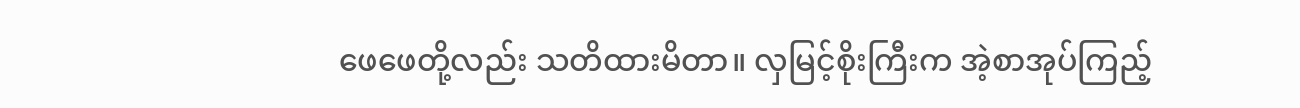ဖေဖေတို့လည်း သတိထားမိတာ။ လှမြင့်စိုးကြီးက အဲ့စာအုပ်ကြည့်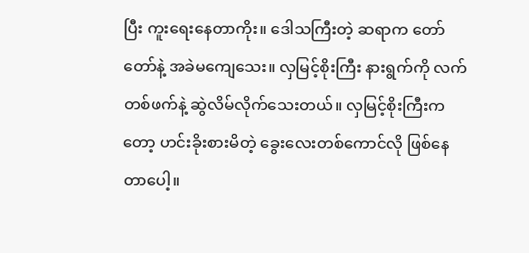ပြီး ကူးရေးနေတာကိုး။ ဒေါသကြီးတဲ့ ဆရာက တော်တော်နဲ့ အခဲမကျေသေး။ လှမြင့်စိုးကြီး နားရွက်ကို လက်တစ်ဖက်နဲ့ ဆွဲလိမ်လိုက်သေးတယ်။ လှမြင့်စိုးကြီးကတော့ ဟင်းခိုးစားမိတဲ့ ခွေးလေးတစ်ကောင်လို ဖြစ်နေတာပေါ့။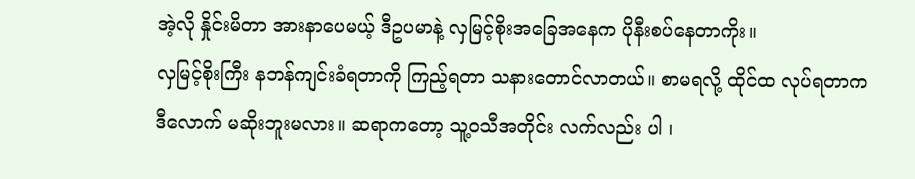အဲ့လို နှိုင်းမိတာ အားနာပေမယ့် ဒီဥပမာနဲ့ လှမြင့်စိုးအခြေအနေက ပိုနီးစပ်နေတာကိုး။
လှမြင့်စိုးကြီး နဘန်ကျင်းခံရတာကို ကြည့်ရတာ သနားတောင်လာတယ်။ စာမရလို့ ထိုင်ထ လုပ်ရတာက ဒီလောက် မဆိုးဘူးမလား။ ဆရာကတော့ သူ့ဝသီအတိုင်း လက်လည်း ပါ ၊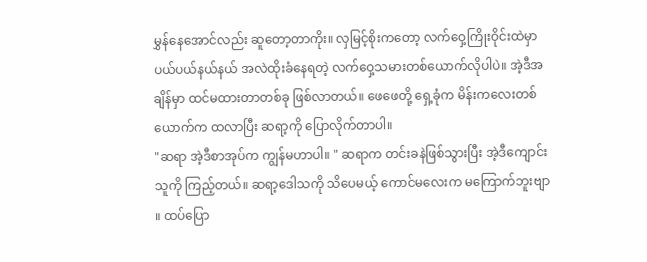မွှန်နေအောင်လည်း ဆူတော့တာကိုး။ လှမြင့်စိုးကတော့ လက်ဝှေ့ကြိုးဝိုင်းထဲမှာ ပယ်ပယ်နယ်နယ် အလဲထိုးခံနေရတဲ့ လက်ဝှေ့သမားတစ်ယောက်လိုပါပဲ။ အဲ့ဒီအချိန်မှာ ထင်မထားတာတစ်ခု ဖြစ်လာတယ်။ ဖေဖေတို့ ရှေ့ခုံက မိန်းကလေးတစ်ယောက်က ထလာပြီး ဆရာ့ကို ပြောလိုက်တာပါ။
"ဆရာ အဲ့ဒီစာအုပ်က ကျွန်မဟာပါ။ " ဆရာက တင်းခနဲဖြစ်သွားပြီး အဲ့ဒီကျောင်းသူကို ကြည့်တယ်။ ဆရာ့ဒေါသကို သိပေမယ့် ကောင်မလေးက မကြောက်ဘူးဗျာ ။ ထပ်ပြော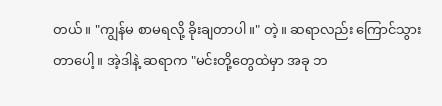တယ်။ "ကျွန်မ စာမရလို့ ခိုးချတာပါ။" တဲ့။ ဆရာလည်း ကြောင်သွားတာပေါ့။ အဲ့ဒါနဲ့ ဆရာက "မင်းတို့တွေထဲမှာ အခု ဘ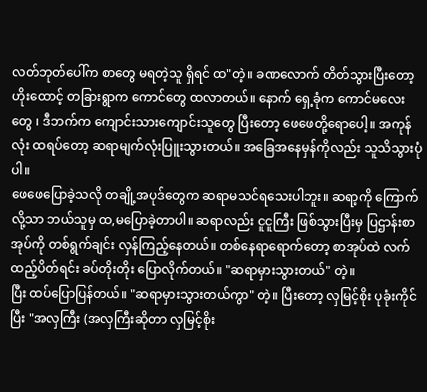လတ်ဘုတ်ပေါ်က စာတွေ မရတဲ့သူ ရှိရင် ထ"တဲ့။ ခဏလောက် တိတ်သွားပြီးတော့ ဟိုးထောင့် တခြားရွာက ကောင်တွေ ထလာတယ်။ နောက် ရှေ့ခုံက ကောင်မလေးတွေ ၊ ဒီဘက်က ကျောင်းသားကျောင်းသူတွေ ပြီးတော့ ဖေဖေတို့ရောပေါ့။ အကုန်လုံး ထရပ်တော့ ဆရာမျက်လုံးပြူးသွားတယ်။ အခြေအနေမှန်ကိုလည်း သူသိသွားပုံပါ။
ဖေဖေပြောခဲ့သလို တချို့အပုဒ်တွေက ဆရာမသင်ရသေးပါဘူး။ ဆရာ့ကို ကြောက်လို့သာ ဘယ်သူမှ ထ,မပြောခဲ့တာပါ။ ဆရာလည်း ငူငူကြီး ဖြစ်သွားပြီးမှ ပြဌာန်းစာအုပ်ကို တစ်ရွက်ချင်း လှန်ကြည့်နေတယ်။ တစ်နေရာရောက်တော့ စာအုပ်ထဲ လက်ထည့်ပိတ်ရင်း ခပ်တိုးတိုး ပြောလိုက်တယ်။ "ဆရာမှားသွားတယ်" တဲ့။
ပြီး ထပ်ပြောပြန်တယ်။ "ဆရာမှားသွားတယ်ကွာ" တဲ့။ ပြီးတော့ လှမြင့်စိုး ပုခုံးကိုင်ပြီး "အလှကြီး (အလှကြီးဆိုတာ လှမြင့်စိုး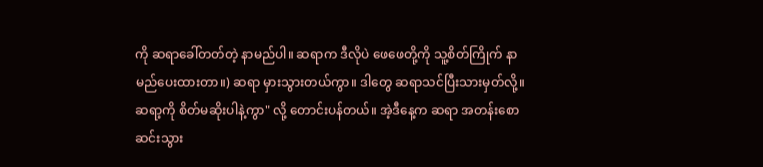ကို ဆရာခေါ်တတ်တဲ့ နာမည်ပါ။ ဆရာက ဒီလိုပဲ ဖေဖေတို့ကို သူ့စိတ်ကြိုက် နာမည်ပေးထားတာ။) ဆရာ မှားသွားတယ်ကွာ။ ဒါတွေ ဆရာသင်ပြီးသားမှတ်လို့။ ဆရာ့ကို စိတ်မဆိုးပါနဲ့ကွာ" လို့ တောင်းပန်တယ်။ အဲ့ဒီနေ့က ဆရာ အတန်းစောဆင်းသွား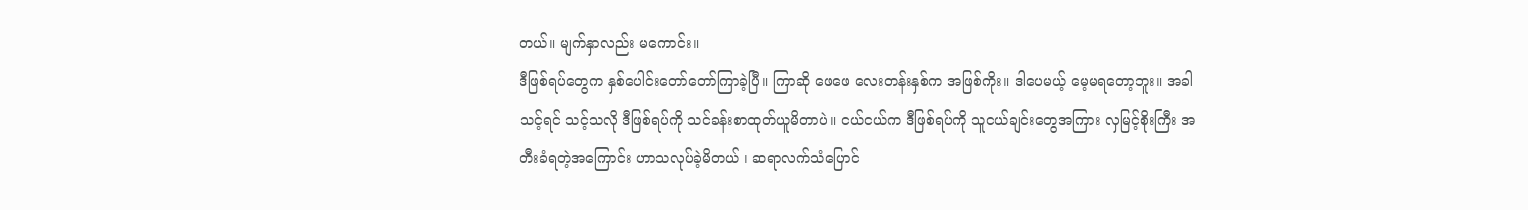တယ်။ မျက်နှာလည်း မကောင်း။
ဒီဖြစ်ရပ်တွေက နှစ်ပေါင်းတော်တော်ကြာခဲ့ပြီ။ ကြာဆို ဖေဖေ လေးတန်းနှစ်က အဖြစ်ကိုး။ ဒါပေမယ့် မေ့မရတော့ဘူး။ အခါသင့်ရင် သင့်သလို ဒီဖြစ်ရပ်ကို သင်ခန်းစာထုတ်ယူမိတာပဲ။ ငယ်ငယ်က ဒီဖြစ်ရပ်ကို သူငယ်ချင်းတွေအကြား လှမြင့်စိုးကြီး အတီးခံရတဲ့အကြောင်း ဟာသလုပ်ခဲ့မိတယ် ၊ ဆရာလက်သံပြောင်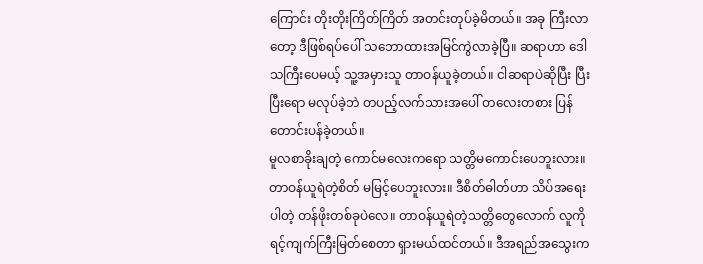ကြောင်း တိုးတိုးကြိတ်ကြိတ် အတင်းတုပ်ခဲ့မိတယ်။ အခု ကြီးလာတော့ ဒီဖြစ်ရပ်ပေါ် သဘောထားအမြင်ကွဲလာခဲ့ပြီ။ ဆရာဟာ ဒေါသကြီးပေမယ့် သူ့အမှားသူ တာဝန်ယူခဲ့တယ်။ ငါဆရာပဲဆိုပြီး ပြီးပြီးရော မလုပ်ခဲ့ဘဲ တပည့်လက်သားအပေါ် တလေးတစား ပြန်တောင်းပန်ခဲ့တယ်။
မူလစာခိုးချတဲ့ ကောင်မလေးကရော သတ္တိမကောင်းပေဘူးလား။ တာဝန်ယူရဲတဲ့စိတ် မမြင့်ပေဘူးလား။ ဒီစိတ်ဓါတ်ဟာ သိပ်အရေးပါတဲ့ တန်ဖိုးတစ်ခုပဲလေ။ တာဝန်ယူရဲတဲ့သတ္တိတွေလောက် လူကို ရင့်ကျက်ကြီးမြတ်စေတာ ရှားမယ်ထင်တယ်။ ဒီအရည်အသွေးက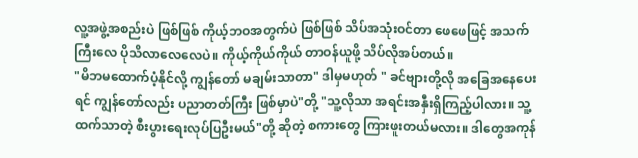လူ့အဖွဲ့အစည်းပဲ ဖြစ်ဖြစ် ကိုယ့်ဘဝအတွက်ပဲ ဖြစ်ဖြစ် သိပ်အသုံးဝင်တာ ဖေဖေဖြင့် အသက်ကြီးလေ ပိုသိလာလေလေပဲ။ ကိုယ့်ကိုယ်ကိုယ် တာဝန်ယူဖို့ သိပ်လိုအပ်တယ်။
"မိဘမထောက်ပံ့နိုင်လို့ ကျွန်တော် မချမ်းသာတာ" ဒါမှမဟုတ် " ခင်ဗျားတို့လို အခြေအနေပေးရင် ကျွန်တော်လည်း ပညာတတ်ကြီး ဖြစ်မှာပဲ"တို့ "သူ့လိုသာ အရင်းအနှီးရှိကြည့်ပါလား။ သူ့ထက်သာတဲ့ စီးပွားရေးလုပ်ပြဦးမယ်"တို့ ဆိုတဲ့ စကားတွေ ကြားဖူးတယ်မလား။ ဒါတွေအကုန်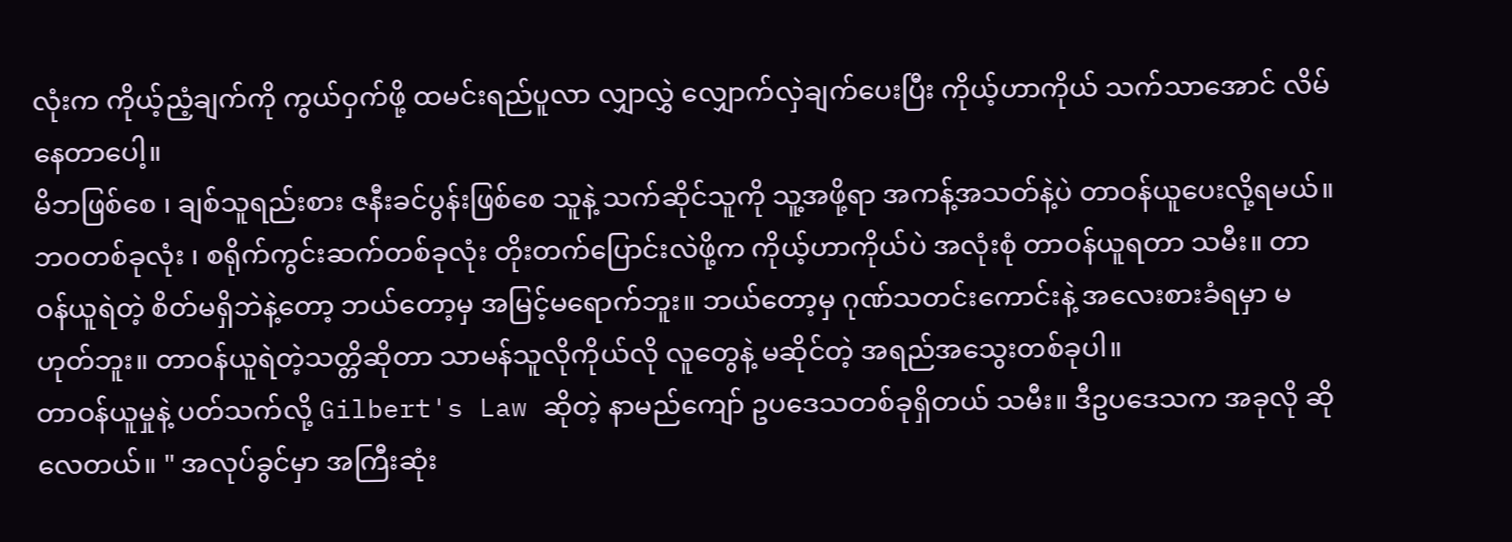လုံးက ကိုယ့်ညံ့ချက်ကို ကွယ်ဝှက်ဖို့ ထမင်းရည်ပူလာ လျှာလွှဲ လျှောက်လှဲချက်ပေးပြီး ကိုယ့်ဟာကိုယ် သက်သာအောင် လိမ်နေတာပေါ့။
မိဘဖြစ်စေ ၊ ချစ်သူရည်းစား ဇနီးခင်ပွန်းဖြစ်စေ သူနဲ့ သက်ဆိုင်သူကို သူ့အဖို့ရာ အကန့်အသတ်နဲ့ပဲ တာဝန်ယူပေးလို့ရမယ်။ ဘဝတစ်ခုလုံး ၊ စရိုက်ကွင်းဆက်တစ်ခုလုံး တိုးတက်ပြောင်းလဲဖို့က ကိုယ့်ဟာကိုယ်ပဲ အလုံးစုံ တာဝန်ယူရတာ သမီး။ တာဝန်ယူရဲတဲ့ စိတ်မရှိဘဲနဲ့တော့ ဘယ်တော့မှ အမြင့်မရောက်ဘူး။ ဘယ်တော့မှ ဂုဏ်သတင်းကောင်းနဲ့ အလေးစားခံရမှာ မဟုတ်ဘူး။ တာဝန်ယူရဲတဲ့သတ္တိဆိုတာ သာမန်သူလိုကိုယ်လို လူတွေနဲ့ မဆိုင်တဲ့ အရည်အသွေးတစ်ခုပါ။
တာဝန်ယူမှုနဲ့ ပတ်သက်လို့ Gilbert's Law ဆိုတဲ့ နာမည်ကျော် ဥပဒေသတစ်ခုရှိတယ် သမီး။ ဒီဥပဒေသက အခုလို ဆိုလေတယ်။ " အလုပ်ခွင်မှာ အကြီးဆုံး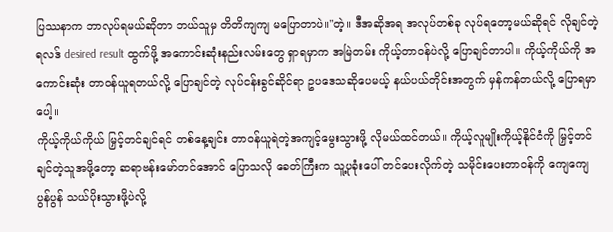ပြဿနာက ဘာလုပ်ရမယ်ဆိုတာ ဘယ်သူမှ တိတိကျကျ မပြောတာပဲ။"တဲ့။ ဒီအဆိုအရ အလုပ်တစ်ခု လုပ်ရတော့မယ်ဆိုရင် လိုချင်တဲ့ ရလဒ် desired result ထွက်ဖို့ အကောင်းဆုံးနည်းလမ်းတွေ ရှာရမှာက အမြဲတမ်း ကိုယ့်တာဝန်ပဲလို့ ပြောချင်တာပါ။ ကိုယ့်ကိုယ်ကို အကောင်းဆုံး တာဝန်ယူရတယ်လို့ ပြောချင်တဲ့ လုပ်ငန်းခွင်ဆိုင်ရာ ဥပဒေသဆိုပေမယ့် နယ်ပယ်တိုင်းအတွက် မှန်ကန်တယ်လို့ ပြောရမှာပေါ့။
ကိုယ့်ကိုယ်ကိုယ် မြှင့်တင်ချင်ရင် တစ်နေ့ချင်း တာဝန်ယူရဲတဲ့အကျင့်မွေးသွားဖို့ လိုမယ်ထင်တယ်။ ကိုယ့်လူမျိုးကိုယ့်နိုင်ငံကို မြှင့်တင်ချင်တဲ့သူအဖို့တော့ ဆရာဗန်းမော်တင်အောင် ပြောသလို ခေတ်ကြီးက သူ့ပုခုံးပေါ် တင်ပေးလိုက်တဲ့ သမိုင်းပေးတာဝန်ကို ကျေကျေပွန်ပွန် သယ်ပိုးသွားဖို့ပဲလို့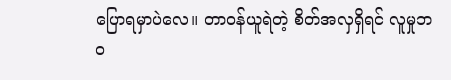ပြောရမှာပဲလေ။ တာဝန်ယူရဲတဲ့ စိတ်အလှရှိရင် လူမှုဘဝ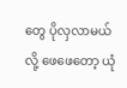တွေ ပိုလှလာမယ်လို့ ဖေဖေတော့ ယုံ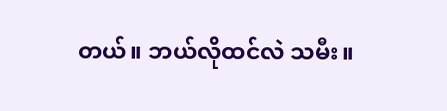တယ်။ ဘယ်လိုထင်လဲ သမီး။